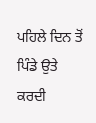ਪਹਿਲੇ ਦਿਨ ਤੋਂ ਪਿੰਡੇ ਉਤੇ
ਕਰਦੀ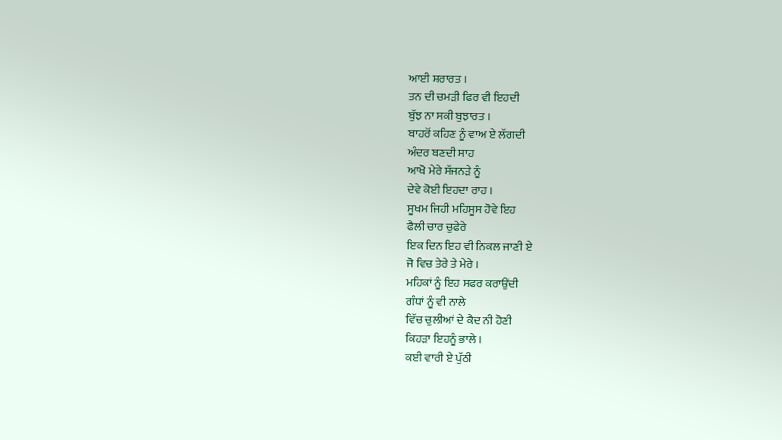ਆਈ ਸ਼ਰਾਰਤ ।
ਤਨ ਦੀ ਚਮੜੀ ਫਿਰ ਵੀ ਇਹਦੀ
ਬੁੱਝ ਨਾ ਸਕੀ ਬੁਝਾਰਤ ।
ਬਾਹਰੋਂ ਕਹਿਣ ਨੂੰ ਵਾਅ ਏ ਲੱਗਦੀ
ਅੰਦਰ ਬਣਦੀ ਸਾਹ
ਆਖੋ ਮੇਰੇ ਸੱਜਨੜੇ ਨੂੰ
ਦੇਵੇ ਕੋਈ ਇਹਦਾ ਰਾਹ ।
ਸੂਖਮ ਜਿਹੀ ਮਹਿਸੂਸ ਹੋਵੇ ਇਹ
ਫੈਲੀ ਚਾਰ ਚੁਫੇਰੇ
ਇਕ ਦਿਨ ਇਹ ਵੀ ਨਿਕਲ ਜਾਣੀ ਏ
ਜੋ ਵਿਚ ਤੇਰੇ ਤੇ ਮੇਰੇ ।
ਮਹਿਕਾਂ ਨੂੰ ਇਹ ਸਫਰ ਕਰਾਉਂਦੀ
ਗੰਧਾਂ ਨੂੰ ਵੀ ਨਾਲੇ
ਵਿੱਚ ਚੁਲੀਆਂ ਦੇ ਕੈਦ ਨੀ ਹੋਣੀ
ਕਿਹੜਾ ਇਹਨੂੰ ਭਾਲੇ ।
ਕਈ ਵਾਰੀ ਏ ਪੁੱਠੀ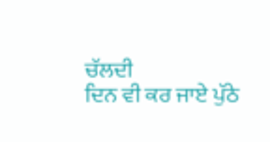ਚੱਲਦੀ
ਦਿਨ ਵੀ ਕਰ ਜਾਏ ਪੁੱਠੇ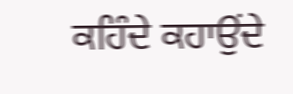ਕਹਿੰਦੇ ਕਹਾਉਂਦੇ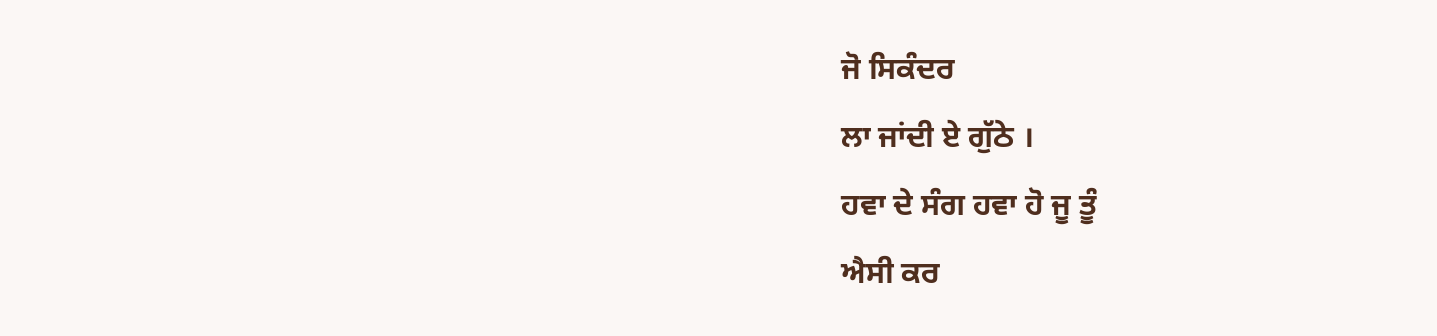ਜੋ ਸਿਕੰਦਰ
ਲਾ ਜਾਂਦੀ ਏ ਗੁੱਠੇ ।
ਹਵਾ ਦੇ ਸੰਗ ਹਵਾ ਹੋ ਜੂ ਤੂੰ
ਐਸੀ ਕਰ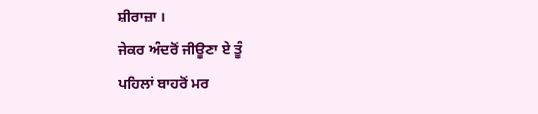ਸ਼ੀਰਾਜ਼ਾ ।
ਜੇਕਰ ਅੰਦਰੋਂ ਜੀਊਣਾ ਏ ਤੂੰ
ਪਹਿਲਾਂ ਬਾਹਰੋਂ ਮਰ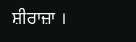ਸ਼ੀਰਾਜ਼ਾ ।